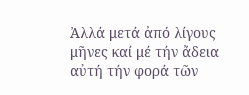Ἀλλά μετά ἀπό λίγους μῆνες καί μέ τήν ἄδεια αὐτή τήν φορά τῶν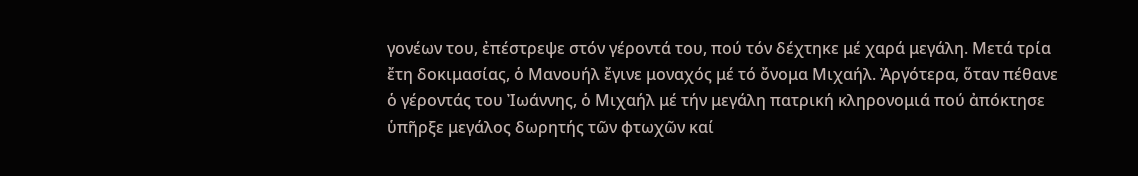γονέων του, ἐπέστρεψε στόν γέροντά του, πού τόν δέχτηκε μέ χαρά μεγάλη. Μετά τρία ἔτη δοκιμασίας, ὁ Μανουήλ ἔγινε μοναχός μέ τό ὄνομα Μιχαήλ. Ἀργότερα, ὅταν πέθανε ὁ γέροντάς του Ἰωάννης, ὁ Μιχαήλ μέ τήν μεγάλη πατρική κληρονομιά πού ἀπόκτησε ὑπῆρξε μεγάλος δωρητής τῶν φτωχῶν καί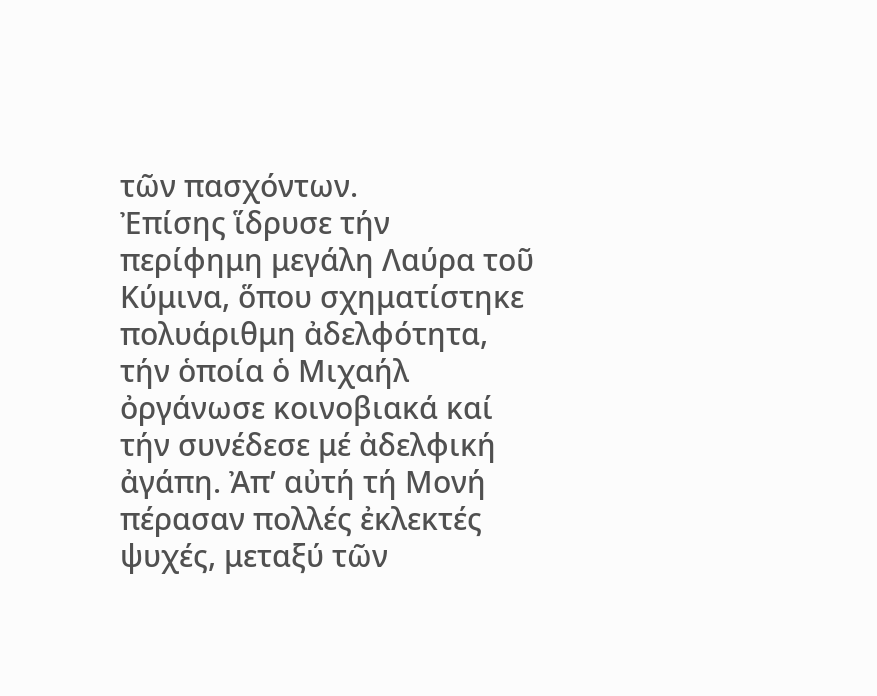τῶν πασχόντων.
Ἐπίσης ἵδρυσε τήν περίφημη μεγάλη Λαύρα τοῦ Κύμινα, ὅπου σχηματίστηκε πολυάριθμη ἀδελφότητα, τήν ὁποία ὁ Μιχαήλ ὀργάνωσε κοινοβιακά καί τήν συνέδεσε μέ ἀδελφική ἀγάπη. Ἀπ’ αὐτή τή Μονή πέρασαν πολλές ἐκλεκτές ψυχές, μεταξύ τῶν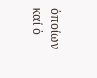ὁποίων καί ὁ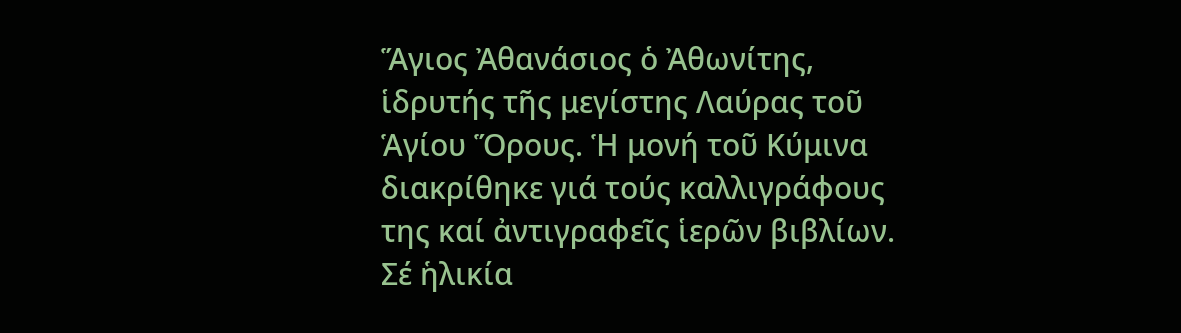Ἅγιος Ἀθανάσιος ὁ Ἀθωνίτης, ἱδρυτής τῆς μεγίστης Λαύρας τοῦ Ἁγίου Ὅρους. Ἡ μονή τοῦ Κύμινα διακρίθηκε γιά τούς καλλιγράφους της καί ἀντιγραφεῖς ἱερῶν βιβλίων.
Σέ ἡλικία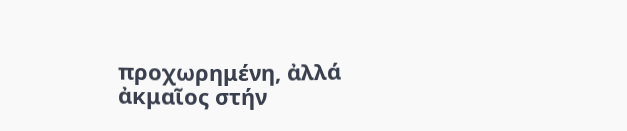προχωρημένη, ἀλλά ἀκμαῖος στήν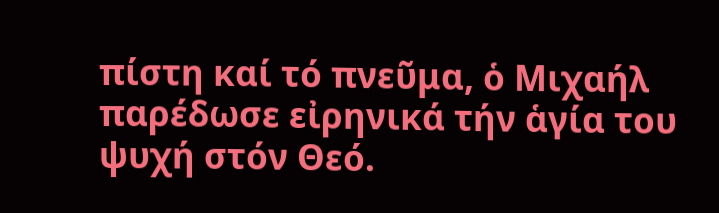πίστη καί τό πνεῦμα, ὁ Μιχαήλ παρέδωσε εἰρηνικά τήν ἁγία του ψυχή στόν Θεό.